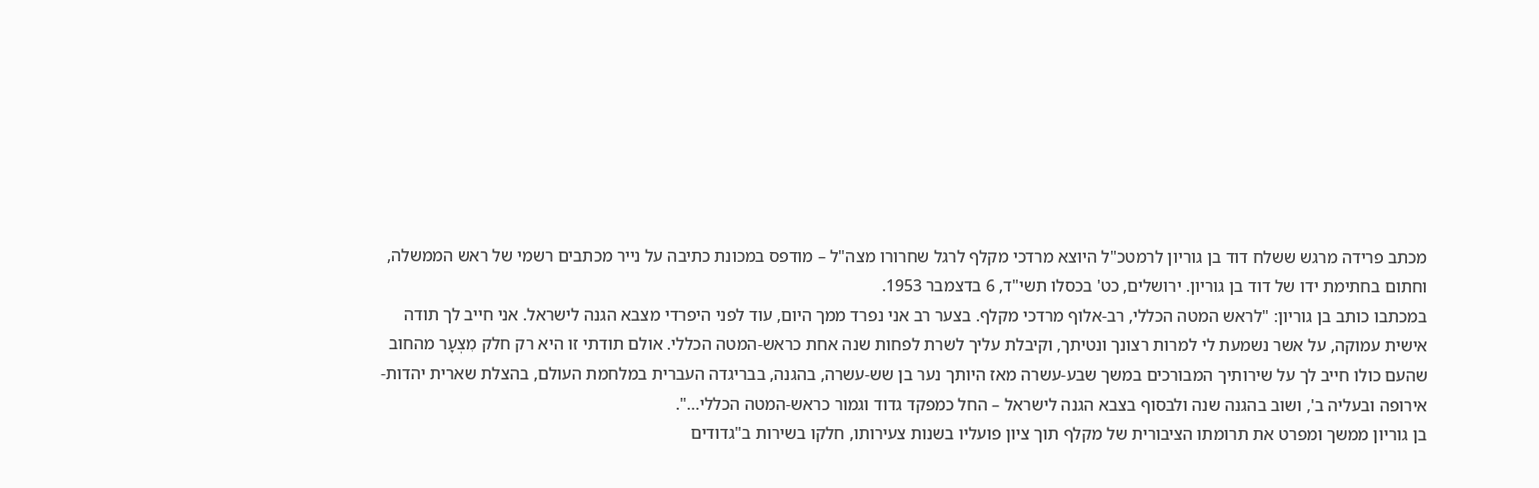מכתב פרידה מרגש ששלח דוד בן גוריון לרמטכ"ל היוצא מרדכי מקלף לרגל שחרורו מצה"ל – מודפס במכונת כתיבה על נייר מכתבים רשמי של ראש הממשלה, וחתום בחתימת ידו של דוד בן גוריון. ירושלים, כט' בכסלו תשי"ד, 6 בדצמבר 1953.
במכתבו כותב בן גוריון: "לראש המטה הכללי, רב-אלוף מרדכי מקלף. בצער רב אני נפרד ממך היום, עוד לפני היפרדי מצבא הגנה לישראל. אני חייב לך תודה אישית עמוקה, על אשר נשמעת לי למרות רצונך ונטיתך, וקיבלת עליך לשרת לפחות שנה אחת כראש-המטה הכללי. אולם תודתי זו היא רק חלק מִצְעָר מהחוב שהעם כולו חייב לך על שירותיך המבורכים במשך שבע-עשרה מאז היותך נער בן שש-עשרה, בהגנה, בבריגדה העברית במלחמת העולם, בהצלת שארית יהדות-אירופה ובעליה ב', ושוב בהגנה שנה ולבסוף בצבא הגנה לישראל – החל כמפקד גדוד וגמור כראש-המטה הכללי…".
בן גוריון ממשך ומפרט את תרומתו הציבורית של מקלף תוך ציון פועליו בשנות צעירותו, חלקו בשירות ב"גדודים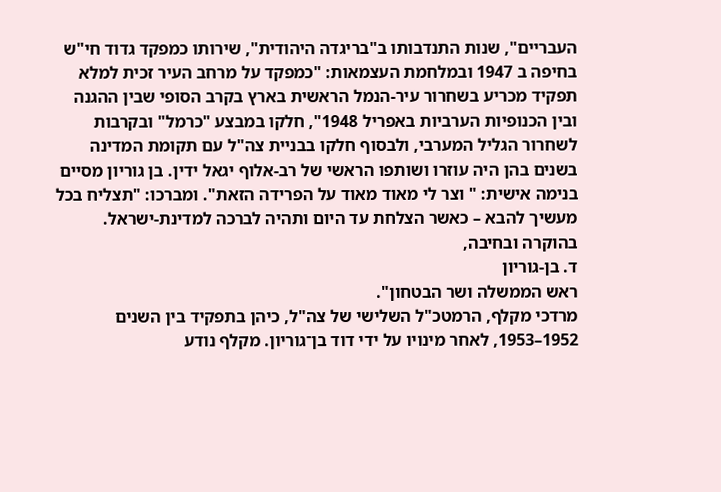העבריים", שנות התנדבותו ב"בריגדה היהודית", שירותו כמפקד גדוד חי"ש בחיפה ב 1947 ובמלחמת העצמאות: "כמפקד על מרחב העיר זכית למלא תפקיד מכריע בשחרור עיר-הנמל הראשית בארץ בקרב הסופי שבין ההגנה ובין הכנופיות הערביות באפריל 1948", חלקו במבצע "כרמל" ובקרבות לשחרור הגליל המערבי, ולבסוף חלקו בבניית צה"ל עם תקומת המדינה בשנים בהן היה עוזרו ושותפו הראשי של רב-אלוף יגאל ידין. בן גוריון מסיים בנימה אישית: " וצר לי מאוד מאוד על הפרידה הזאת". ומברכו: "תצליח בכל מעשיך להבא – כאשר הצלחת עד היום ותהיה לברכה למדינת-ישראל.
בהוקרה ובחיבה,
ד. בן-גוריון
ראש הממשלה ושר הבטחון".
מרדכי מקלף, הרמטכ"ל השלישי של צה"ל, כיהן בתפקיד בין השנים 1952–1953, לאחר מינויו על ידי דוד בן־גוריון. מקלף נודע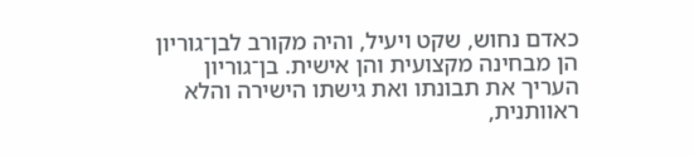כאדם נחוש, שקט ויעיל, והיה מקורב לבן־גוריון הן מבחינה מקצועית והן אישית. בן־גוריון העריך את תבונתו ואת גישתו הישירה והלא ראוותנית,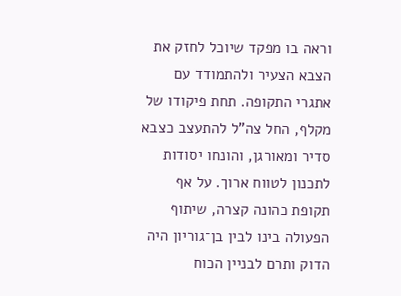וראה בו מפקד שיוכל לחזק את הצבא הצעיר ולהתמודד עם אתגרי התקופה. תחת פיקודו של מקלף, החל צה"ל להתעצב כצבא סדיר ומאורגן, והונחו יסודות לתכנון לטווח ארוך. על אף תקופת כהונה קצרה, שיתוף הפעולה בינו לבין בן־גוריון היה הדוק ותרם לבניין הכוח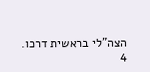הצה"לי בראשית דרכו.
4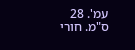עמ'. 28 ס"מ. חורי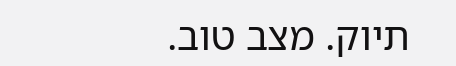תיוק. מצב טוב.